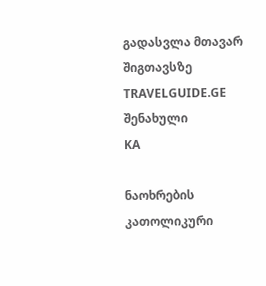გადასვლა მთავარ შიგთავსზე
TRAVELGUIDE.GE
შენახული
KA

ნაოხრების კათოლიკური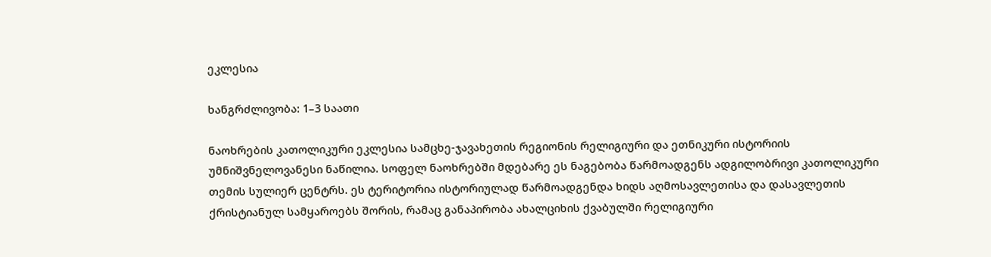ეკლესია

ხანგრძლივობა: 1–3 საათი

ნაოხრების კათოლიკური ეკლესია სამცხე-ჯავახეთის რეგიონის რელიგიური და ეთნიკური ისტორიის უმნიშვნელოვანესი ნაწილია. სოფელ ნაოხრებში მდებარე ეს ნაგებობა წარმოადგენს ადგილობრივი კათოლიკური თემის სულიერ ცენტრს. ეს ტერიტორია ისტორიულად წარმოადგენდა ხიდს აღმოსავლეთისა და დასავლეთის ქრისტიანულ სამყაროებს შორის, რამაც განაპირობა ახალციხის ქვაბულში რელიგიური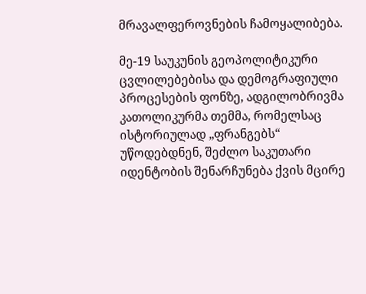მრავალფეროვნების ჩამოყალიბება.

მე-19 საუკუნის გეოპოლიტიკური ცვლილებებისა და დემოგრაფიული პროცესების ფონზე, ადგილობრივმა კათოლიკურმა თემმა, რომელსაც ისტორიულად „ფრანგებს“ უწოდებდნენ, შეძლო საკუთარი იდენტობის შენარჩუნება ქვის მცირე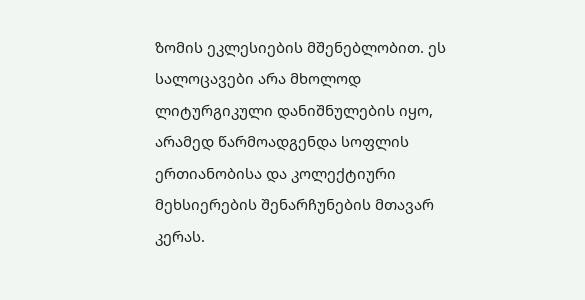ზომის ეკლესიების მშენებლობით. ეს სალოცავები არა მხოლოდ ლიტურგიკული დანიშნულების იყო, არამედ წარმოადგენდა სოფლის ერთიანობისა და კოლექტიური მეხსიერების შენარჩუნების მთავარ კერას.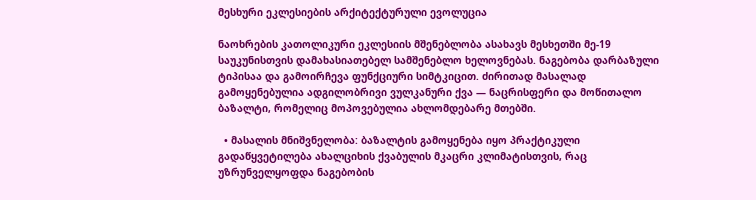მესხური ეკლესიების არქიტექტურული ევოლუცია

ნაოხრების კათოლიკური ეკლესიის მშენებლობა ასახავს მესხეთში მე-19 საუკუნისთვის დამახასიათებელ სამშენებლო ხელოვნებას. ნაგებობა დარბაზული ტიპისაა და გამოირჩევა ფუნქციური სიმტკიცით. ძირითად მასალად გამოყენებულია ადგილობრივი ვულკანური ქვა — ნაცრისფერი და მოწითალო ბაზალტი, რომელიც მოპოვებულია ახლომდებარე მთებში.

  • მასალის მნიშვნელობა: ბაზალტის გამოყენება იყო პრაქტიკული გადაწყვეტილება ახალციხის ქვაბულის მკაცრი კლიმატისთვის, რაც უზრუნველყოფდა ნაგებობის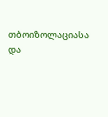თბოიზოლაციასა და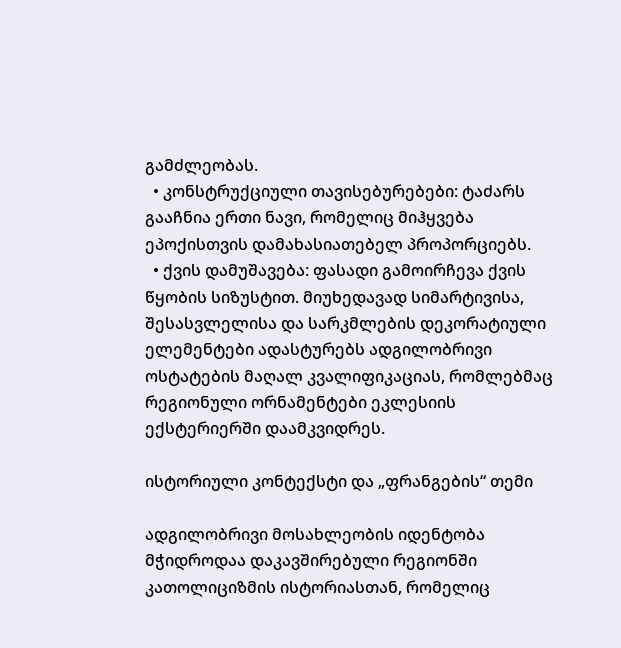გამძლეობას.
  • კონსტრუქციული თავისებურებები: ტაძარს გააჩნია ერთი ნავი, რომელიც მიჰყვება ეპოქისთვის დამახასიათებელ პროპორციებს.
  • ქვის დამუშავება: ფასადი გამოირჩევა ქვის წყობის სიზუსტით. მიუხედავად სიმარტივისა, შესასვლელისა და სარკმლების დეკორატიული ელემენტები ადასტურებს ადგილობრივი ოსტატების მაღალ კვალიფიკაციას, რომლებმაც რეგიონული ორნამენტები ეკლესიის ექსტერიერში დაამკვიდრეს.

ისტორიული კონტექსტი და „ფრანგების“ თემი

ადგილობრივი მოსახლეობის იდენტობა მჭიდროდაა დაკავშირებული რეგიონში კათოლიციზმის ისტორიასთან, რომელიც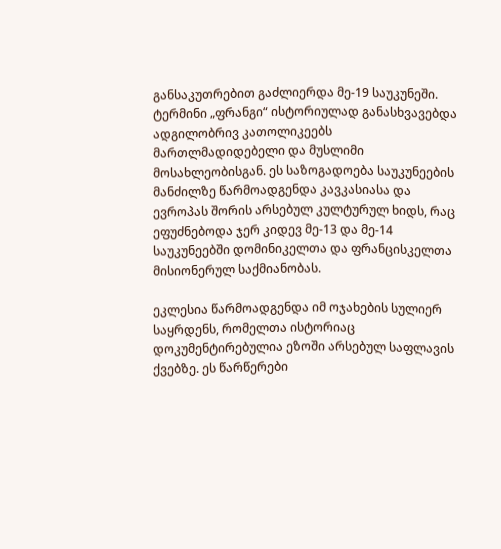განსაკუთრებით გაძლიერდა მე-19 საუკუნეში. ტერმინი „ფრანგი“ ისტორიულად განასხვავებდა ადგილობრივ კათოლიკეებს მართლმადიდებელი და მუსლიმი მოსახლეობისგან. ეს საზოგადოება საუკუნეების მანძილზე წარმოადგენდა კავკასიასა და ევროპას შორის არსებულ კულტურულ ხიდს, რაც ეფუძნებოდა ჯერ კიდევ მე-13 და მე-14 საუკუნეებში დომინიკელთა და ფრანცისკელთა მისიონერულ საქმიანობას.

ეკლესია წარმოადგენდა იმ ოჯახების სულიერ საყრდენს, რომელთა ისტორიაც დოკუმენტირებულია ეზოში არსებულ საფლავის ქვებზე. ეს წარწერები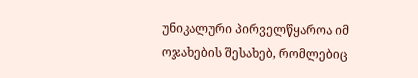უნიკალური პირველწყაროა იმ ოჯახების შესახებ, რომლებიც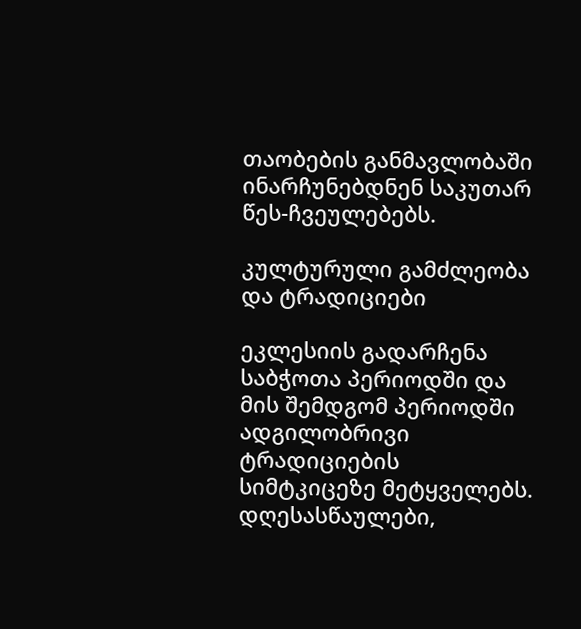თაობების განმავლობაში ინარჩუნებდნენ საკუთარ წეს-ჩვეულებებს.

კულტურული გამძლეობა და ტრადიციები

ეკლესიის გადარჩენა საბჭოთა პერიოდში და მის შემდგომ პერიოდში ადგილობრივი ტრადიციების სიმტკიცეზე მეტყველებს. დღესასწაულები,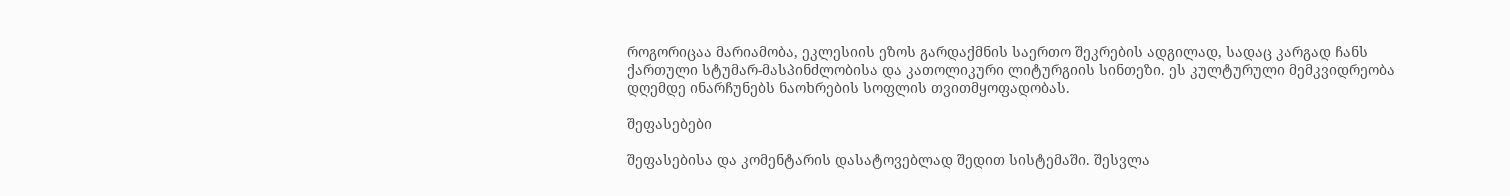როგორიცაა მარიამობა, ეკლესიის ეზოს გარდაქმნის საერთო შეკრების ადგილად, სადაც კარგად ჩანს ქართული სტუმარ-მასპინძლობისა და კათოლიკური ლიტურგიის სინთეზი. ეს კულტურული მემკვიდრეობა დღემდე ინარჩუნებს ნაოხრების სოფლის თვითმყოფადობას.

შეფასებები

შეფასებისა და კომენტარის დასატოვებლად შედით სისტემაში. შესვლა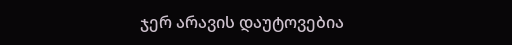ჯერ არავის დაუტოვებია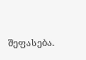შეფასება.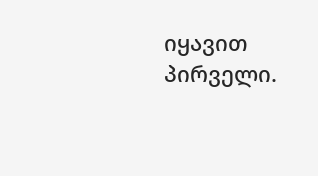იყავით პირველი.